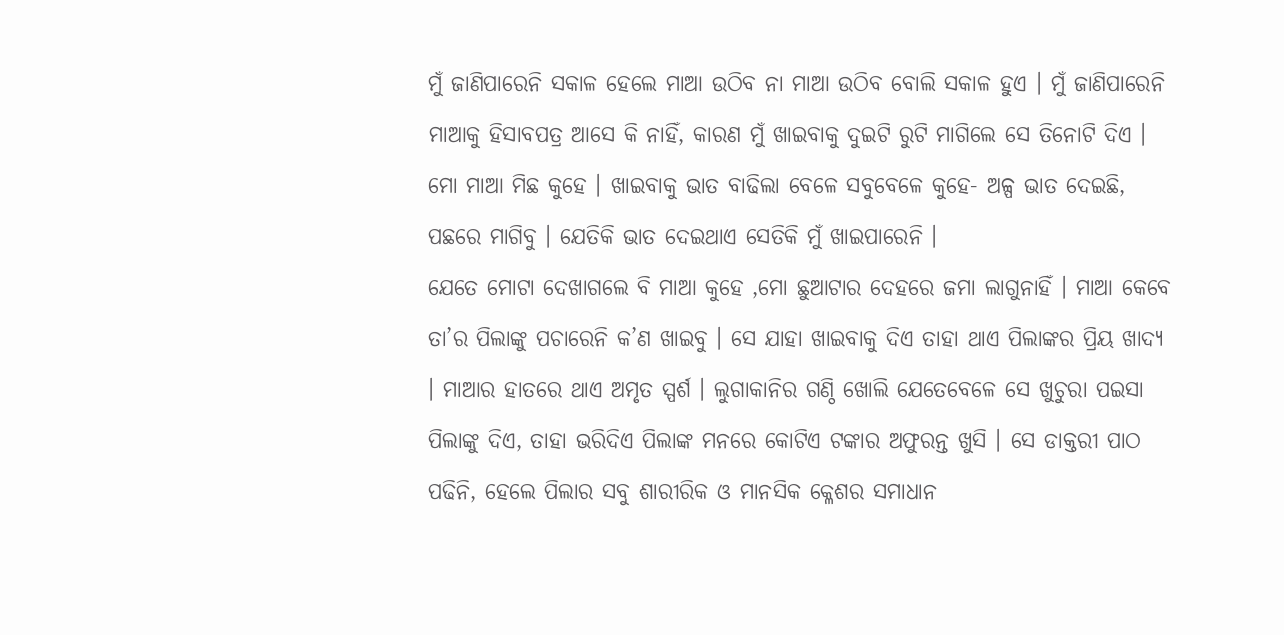ମୁଁ ଜାଣିପାରେନି ସକାଳ ହେଲେ ମାଆ ଉଠିବ ନା ମାଆ ଉଠିବ ବୋଲି ସକାଳ ହୁଏ । ମୁଁ ଜାଣିପାରେନି ମାଆକୁ ହିସାବପତ୍ର ଆସେ କି ନାହିଁ, କାରଣ ମୁଁ ଖାଇବାକୁ ଦୁଇଟି ରୁଟି ମାଗିଲେ ସେ ତିନୋଟି ଦିଏ । ମୋ ମାଆ ମିଛ କୁହେ । ଖାଇବାକୁ ଭାତ ବାଢିଲା ବେଳେ ସବୁବେଳେ କୁହେ- ଅଳ୍ପ ଭାତ ଦେଇଛି, ପଛରେ ମାଗିବୁ । ଯେତିକି ଭାତ ଦେଇଥାଏ ସେତିକି ମୁଁ ଖାଇପାରେନି ।
ଯେତେ ମୋଟା ଦେଖାଗଲେ ବି ମାଆ କୁହେ ,ମୋ ଛୁଆଟାର ଦେହରେ ଜମା ଲାଗୁନାହିଁ । ମାଆ କେବେ ତା’ର ପିଲାଙ୍କୁ ପଚାରେନି କ’ଣ ଖାଇବୁ । ସେ ଯାହା ଖାଇବାକୁ ଦିଏ ତାହା ଥାଏ ପିଲାଙ୍କର ପ୍ରିୟ ଖାଦ୍ୟ । ମାଆର ହାତରେ ଥାଏ ଅମୃତ ସ୍ପର୍ଶ । ଲୁଗାକାନିର ଗଣ୍ଠି ଖୋଲି ଯେତେବେଳେ ସେ ଖୁଚୁରା ପଇସା ପିଲାଙ୍କୁ ଦିଏ, ତାହା ଭରିଦିଏ ପିଲାଙ୍କ ମନରେ କୋଟିଏ ଟଙ୍କାର ଅଫୁରନ୍ତ ଖୁସି । ସେ ଡାକ୍ତରୀ ପାଠ ପଢିନି, ହେଲେ ପିଲାର ସବୁ ଶାରୀରିକ ଓ ମାନସିକ କ୍ଳେଶର ସମାଧାନ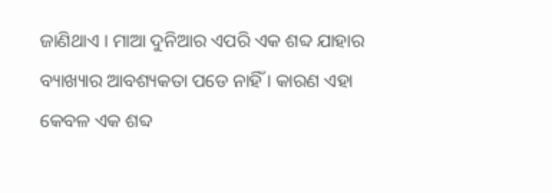ଜାଣିଥାଏ । ମାଆ ଦୁନିଆର ଏପରି ଏକ ଶବ୍ଦ ଯାହାର ବ୍ୟାଖ୍ୟାର ଆବଶ୍ୟକତା ପଡେ ନାହିଁ । କାରଣ ଏହା କେବଳ ଏକ ଶବ୍ଦ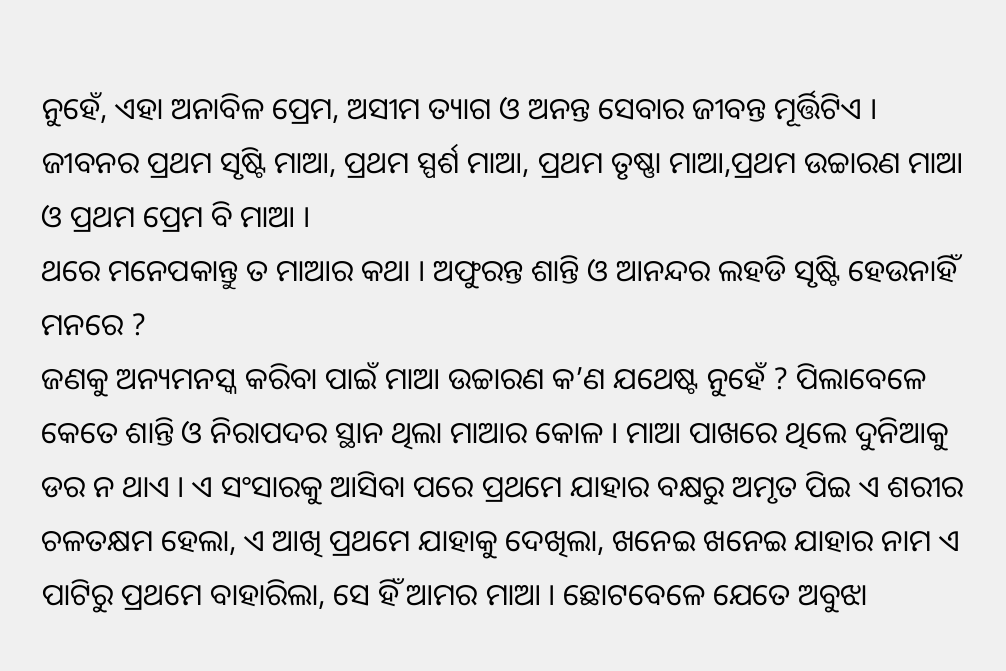ନୁହେଁ, ଏହା ଅନାବିଳ ପ୍ରେମ, ଅସୀମ ତ୍ୟାଗ ଓ ଅନନ୍ତ ସେବାର ଜୀବନ୍ତ ମୂର୍ତ୍ତିଟିଏ । ଜୀବନର ପ୍ରଥମ ସୃଷ୍ଟି ମାଆ, ପ୍ରଥମ ସ୍ପର୍ଶ ମାଆ, ପ୍ରଥମ ତୃଷ୍ଣା ମାଆ,ପ୍ରଥମ ଉଚ୍ଚାରଣ ମାଆ ଓ ପ୍ରଥମ ପ୍ରେମ ବି ମାଆ ।
ଥରେ ମନେପକାନ୍ତୁ ତ ମାଆର କଥା । ଅଫୁରନ୍ତ ଶାନ୍ତି ଓ ଆନନ୍ଦର ଲହଡି ସୃଷ୍ଟି ହେଉନାହିଁ ମନରେ ?
ଜଣକୁ ଅନ୍ୟମନସ୍କ କରିବା ପାଇଁ ମାଆ ଉଚ୍ଚାରଣ କ’ଣ ଯଥେଷ୍ଟ ନୁହେଁ ? ପିଲାବେଳେ କେତେ ଶାନ୍ତି ଓ ନିରାପଦର ସ୍ଥାନ ଥିଲା ମାଆର କୋଳ । ମାଆ ପାଖରେ ଥିଲେ ଦୁନିଆକୁ ଡର ନ ଥାଏ । ଏ ସଂସାରକୁ ଆସିବା ପରେ ପ୍ରଥମେ ଯାହାର ବକ୍ଷରୁ ଅମୃତ ପିଇ ଏ ଶରୀର ଚଳତକ୍ଷମ ହେଲା, ଏ ଆଖି ପ୍ରଥମେ ଯାହାକୁ ଦେଖିଲା, ଖନେଇ ଖନେଇ ଯାହାର ନାମ ଏ ପାଟିରୁ ପ୍ରଥମେ ବାହାରିଲା, ସେ ହିଁ ଆମର ମାଆ । ଛୋଟବେଳେ ଯେତେ ଅବୁଝା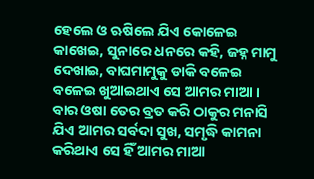ହେଲେ ଓ ଋଷିଲେ ଯିଏ କୋଳେଇ କାଖେଇ, ସୁନାରେ ଧନରେ କହି, ଜହ୍ନ ମାମୁ ଦେଖାଇ, ବାଘମାମୁକୁ ଡାକି ବଳେଇ ବଳେଇ ଖୁଆଇଥାଏ ସେ ଆମର ମାଆ । ବାର ଓଷା ତେର ବ୍ରତ କରି ଠାକୁର ମନାସି ଯିଏ ଆମର ସର୍ବଦା ସୁଖ, ସମୃଦ୍ଧି କାମନା କରିଥାଏ ସେ ହିଁ ଆମର ମାଆ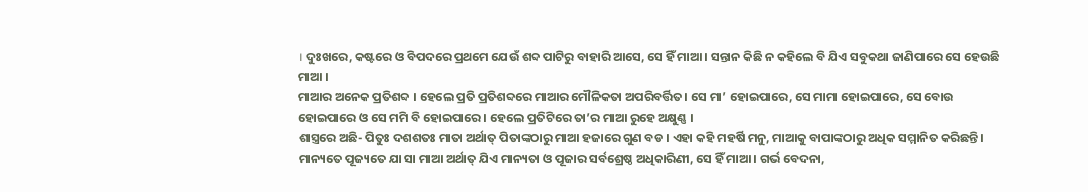। ଦୁଃଖରେ, କଷ୍ଟରେ ଓ ବିପଦରେ ପ୍ରଥମେ ଯେଉଁ ଶବ୍ଦ ପାଟିରୁ ବାହାରି ଆସେ, ସେ ହିଁ ମାଆ । ସନ୍ତାନ କିଛି ନ କହିଲେ ବି ଯିଏ ସବୁକଥା ଜାଣିପାରେ ସେ ହେଉଛି ମାଆ ।
ମାଆର ଅନେକ ପ୍ରତିଶବ୍ଦ । ହେଲେ ପ୍ରତି ପ୍ରତିଶବ୍ଦରେ ମାଆର ମୌଳିକତା ଅପରିବର୍ତ୍ତିତ। ସେ ମା’ ହୋଇପାରେ, ସେ ମାମା ହୋଇପାରେ, ସେ ବୋଉ ହୋଇପାରେ ଓ ସେ ମମି ବି ହୋଇପାରେ । ହେଲେ ପ୍ରତିଟିରେ ତା’ର ମାଆ ରୁହେ ଅକ୍ଷୁଣ୍ଣ ।
ଶାସ୍ତ୍ରରେ ଅଛି- ପିତୁଃ ଦଶଶତଃ ମାତା ଅର୍ଥାତ୍ ପିତାଙ୍କଠାରୁ ମାଆ ହଜାରେ ଗୁଣ ବଡ । ଏହା କହି ମହର୍ଷି ମନୁ, ମାଆକୁ ବାପାଙ୍କଠାରୁ ଅଧିକ ସମ୍ମାନିତ କରିଛନ୍ତି। ମାନ୍ୟତେ ପୂଜ୍ୟତେ ଯା ସା ମାଆ ଅର୍ଥାତ୍ ଯିଏ ମାନ୍ୟତା ଓ ପୂଜାର ସର୍ବଶ୍ରେଷ୍ଠ ଅଧିକାରିଣୀ, ସେ ହିଁ ମାଆ । ଗର୍ଭ ବେଦନା,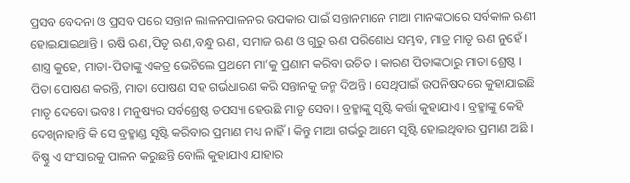ପ୍ରସବ ବେଦନା ଓ ପ୍ରସବ ପରେ ସନ୍ତାନ ଲାଳନପାଳନର ଉପକାର ପାଇଁ ସନ୍ତାନମାନେ ମାଆ ମାନଙ୍କଠାରେ ସର୍ବକାଳ ଋଣୀ ହୋଇଯାଇଥାନ୍ତି । ଋଷି ଋଣ,ପିତୃ ଋଣ,ବନ୍ଧୁ ଋଣ, ସମାଜ ଋଣ ଓ ଗୁରୁ ଋଣ ପରିଶୋଧ ସମ୍ଭବ, ମାତ୍ର ମାତୃ ଋଣ ନୁହେଁ । ଶାସ୍ତ୍ର କୁହେ, ମାତା-ପିତାଙ୍କୁ ଏକତ୍ର ଭେଟିଲେ ପ୍ରଥମେ ମା’କୁ ପ୍ରଣାମ କରିବା ଉଚିତ । କାରଣ ପିତାଙ୍କଠାରୁ ମାତା ଶ୍ରେଷ୍ଠ । ପିତା ପୋଷଣ କରନ୍ତି, ମାତା ପୋଷଣ ସହ ଗର୍ଭଧାରଣ କରି ସନ୍ତାନକୁ ଜନ୍ମ ଦିଅନ୍ତି । ସେଥିପାଇଁ ଉପନିଷଦରେ କୁହାଯାଇଛି ମାତୃ ଦେବୋ ଭବଃ । ମନୁଷ୍ୟର ସର୍ବଶ୍ରେଷ୍ଠ ତପସ୍ୟା ହେଉଛି ମାତୃ ସେବା । ବ୍ରହ୍ମାଙ୍କୁ ସୃଷ୍ଟି କର୍ତ୍ତା କୁହାଯାଏ । ବ୍ରହ୍ମାଙ୍କୁ କେହି ଦେଖିନାହାନ୍ତି କି ସେ ବ୍ରହ୍ମାଣ୍ଡ ସୃଷ୍ଟି କରିବାର ପ୍ରମାଣ ମଧ୍ୟ ନାହିଁ । କିନ୍ତୁ ମାଆ ଗର୍ଭରୁ ଆମେ ସୃଷ୍ଟି ହୋଇଥିବାର ପ୍ରମାଣ ଅଛି । ବିଷ୍ଣୁ ଏ ସଂସାରକୁ ପାଳନ କରୁଛନ୍ତି ବୋଲି କୁହାଯାଏ ଯାହାର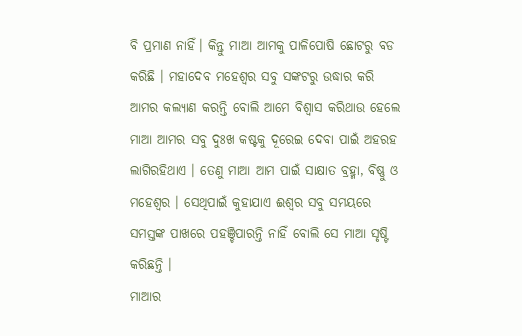ବି ପ୍ରମାଣ ନାହିଁ। କିନ୍ତୁ ମାଆ ଆମକୁ ପାଳିପୋଷି ଛୋଟରୁ ବଡ କରିଛି । ମହାଦେବ ମହେଶ୍ବର ସବୁ ସଙ୍କଟରୁ ଉଦ୍ଧାର କରି ଆମର କଲ୍ୟାଣ କରନ୍ତି ବୋଲି ଆମେ ବିଶ୍ବାସ କରିଥାଉ ହେଲେ ମାଆ ଆମର ସବୁ ଦୁଃଖ କଷ୍ଟକୁ ଦୂରେଇ ଦେବା ପାଇଁ ଅହରହ ଲାଗିରହିଥାଏ । ତେଣୁ ମାଆ ଆମ ପାଇଁ ସାକ୍ଷାତ ବ୍ରହ୍ମା, ବିଷ୍ଣୁ ଓ ମହେଶ୍ବର । ସେଥିପାଇଁ କୁହାଯାଏ ଈଶ୍ବର ସବୁ ସମୟରେ ସମସ୍ତଙ୍କ ପାଖରେ ପହଞ୍ଚିପାରନ୍ତି ନାହିଁ ବୋଲି ସେ ମାଆ ସୃଷ୍ଟି କରିଛନ୍ତି ।
ମାଆର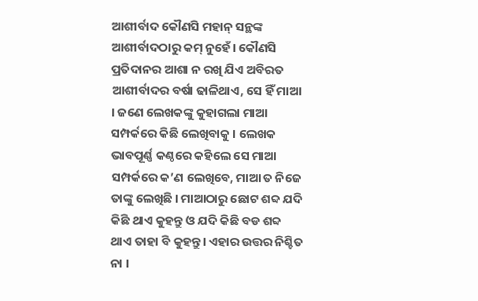ଆଶୀର୍ବାଦ କୌଣସି ମହାନ୍ ସନ୍ଥଙ୍କ ଆଶୀର୍ବାଦଠାରୁ କମ୍ ନୁହେଁ। କୌଣସି ପ୍ରତିଦାନର ଆଶା ନ ରଖି ଯିଏ ଅବିରତ ଆଶୀର୍ବାଦର ବର୍ଷା ଢାଳିଥାଏ, ସେ ହିଁ ମାଆ । ଜଣେ ଲେଖକଙ୍କୁ କୁହାଗଲା ମାଆ ସମ୍ପର୍କରେ କିଛି ଲେଖିବାକୁ । ଲେଖକ ଭାବପୂର୍ଣ୍ଣ କଣ୍ଠରେ କହିଲେ ସେ ମାଆ ସମ୍ପର୍କରେ କ’ଣ ଲେଖିବେ, ମାଆ ତ ନିଜେ ତାଙ୍କୁ ଲେଖିଛି । ମାଆଠାରୁ ଛୋଟ ଶବ୍ଦ ଯଦି କିଛି ଥାଏ କୁହନ୍ତୁ ଓ ଯଦି କିଛି ବଡ ଶବ୍ଦ ଥାଏ ତାହା ବି କୁହନ୍ତୁ। ଏହାର ଉତ୍ତର ନିଶ୍ଚିତ ନା ।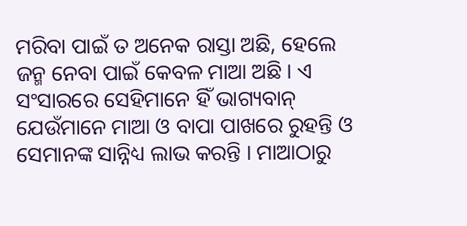ମରିବା ପାଇଁ ତ ଅନେକ ରାସ୍ତା ଅଛି, ହେଲେ ଜନ୍ମ ନେବା ପାଇଁ କେବଳ ମାଆ ଅଛି। ଏ ସଂସାରରେ ସେହିମାନେ ହିଁ ଭାଗ୍ୟବାନ୍ ଯେଉଁମାନେ ମାଆ ଓ ବାପା ପାଖରେ ରୁହନ୍ତି ଓ ସେମାନଙ୍କ ସାନ୍ନିଧ୍ୟ ଲାଭ କରନ୍ତି । ମାଆଠାରୁ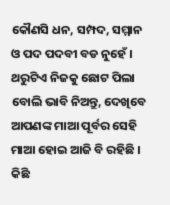କୌଣସି ଧନ, ସମ୍ପଦ, ସମ୍ମାନ ଓ ପଦ ପଦବୀ ବଡ ନୁହେଁ । ଥରୁଟିଏ ନିଜକୁ ଛୋଟ ପିଲା ବୋଲି ଭାବି ନିଅନ୍ତୁ, ଦେଖିବେ ଆପଣଙ୍କ ମାଆ ପୂର୍ବର ସେହି ମାଆ ହୋଇ ଆଜି ବି ରହିଛି । କିଛି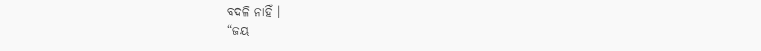ବଦଳି ନାହିଁ ।
“ଜୟ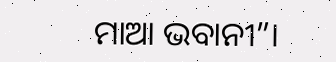ମାଆ ଭବାନୀ”।